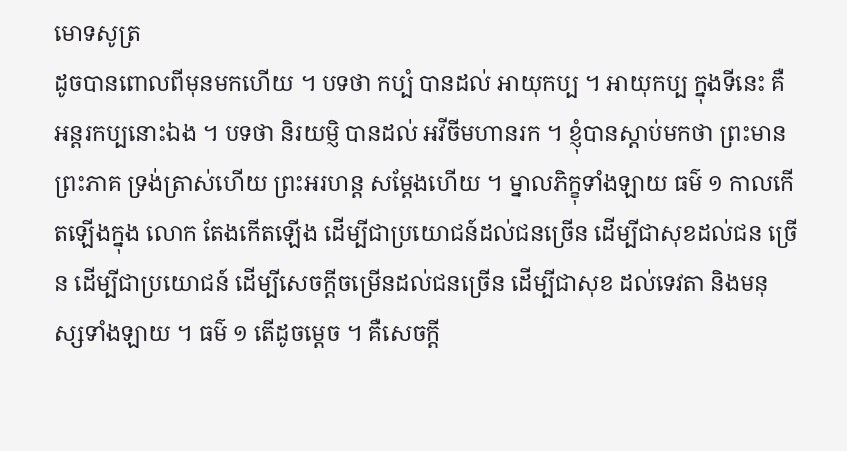មោទសូត្រ
ដូចបានពោលពីមុនមកហើយ ។ បទថា កប្បំ បានដល់ អាយុកប្ប ។ អាយុកប្ប ក្នុងទីនេះ គឺអន្តរកប្បនោះឯង ។ បទថា និរយម្ញិ បានដល់ អវីចីមហានរក ។ ខ្ញុំបានស្តាប់មកថា ព្រះមានព្រះភាគ ទ្រង់ត្រាស់ហើយ ព្រះអរហន្ត សម្តែងហើយ ។ ម្នាលភិក្ខុទាំងឡាយ ធម៌ ១ កាលកើតឡើងក្នុង លោក តែងកើតឡើង ដើម្បីជាប្រយោជន៍ដល់ជនច្រើន ដើម្បីជាសុខដល់ជន ច្រើន ដើម្បីជាប្រយោជន៍ ដើម្បីសេចក្តីចម្រើនដល់ជនច្រើន ដើម្បីជាសុខ ដល់ទេវតា និងមនុស្សទាំងឡាយ ។ ធម៌ ១ តើដូចម្តេច ។ គឺសេចក្តី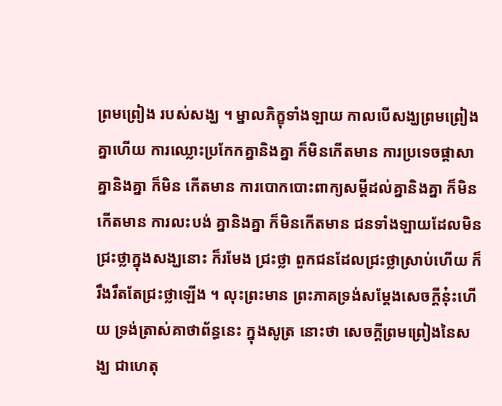ព្រមព្រៀង របស់សង្ឃ ។ ម្នាលភិក្ខុទាំងឡាយ កាលបើសង្ឃព្រមព្រៀងគ្នាហើយ ការឈ្លោះប្រកែកគ្នានិងគ្នា ក៏មិនកើតមាន ការប្រទេចផ្តាសាគ្នានិងគ្នា ក៏មិន កើតមាន ការបោកបោះពាក្យសម្តីដល់គ្នានិងគ្នា ក៏មិនកើតមាន ការលះបង់ គ្នានិងគ្នា ក៏មិនកើតមាន ជនទាំងឡាយដែលមិនជ្រះថ្លាក្នុងសង្ឃនោះ ក៏រមែង ជ្រះថ្លា ពួកជនដែលជ្រះថ្លាស្រាប់ហើយ ក៏រឹងរឹតតែជ្រះថ្លាឡើង ។ លុះព្រះមាន ព្រះភាគទ្រង់សម្តែងសេចក្តីនុ៎ះហើយ ទ្រង់ត្រាស់គាថាព័ន្ធនេះ ក្នុងសូត្រ នោះថា សេចក្តីព្រមព្រៀងនៃសង្ឃ ជាហេតុ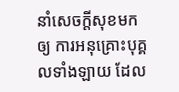នាំសេចក្តីសុខមកឲ្យ ការអនុគ្រោះបុគ្គលទាំងឡាយ ដែល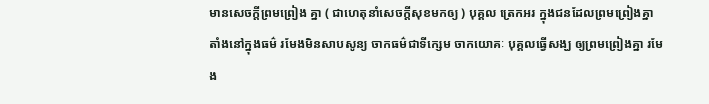មានសេចក្តីព្រមព្រៀង គ្នា ( ជាហេតុនាំសេចក្តីសុខមកឲ្យ ) បុគ្គល ត្រេកអរ ក្នុងជនដែលព្រមព្រៀងគ្នា តាំងនៅក្នុងធម៌ រមែងមិនសាបសូន្យ ចាកធម៌ជាទីក្សេម ចាកយោគៈ បុគ្គលធ្វើសង្ឃ ឲ្យព្រមព្រៀងគ្នា រមែង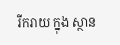រីករាយ ក្នុង ស្ថាន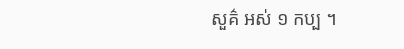សួគ៌ អស់ ១ កប្ប ។